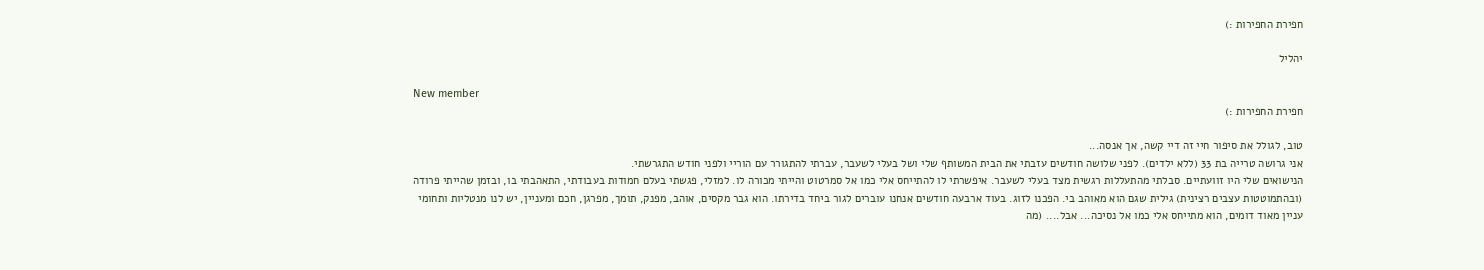חפירת החפירות :)

יהליל

New member
חפירת החפירות :)

טוב, לגולל את סיפור חיי זה דיי קשה, אך אנסה...
אני גרושה טרייה בת 33 (ללא ילדים). לפני שלושה חודשים עזבתי את הבית המשותף שלי ושל בעלי לשעבר, עברתי להתגורר עם הוריי ולפני חודש התגרשתי.
הנישואים שלי היו זוועתיים. סבלתי מהתעללות רגשית מצד בעלי לשעבר. איפשרתי לו להתייחס אלי כמו אל סמרטוט והייתי מכורה לו. למזלי, פגשתי בעלם חמודות בעבודתי, התאהבתי בו, ובזמן שהייתי פרודה (ובהתמוטטות עצבים רצינית) גילית שגם הוא מאוהב בי. הפכנו לזוג. בעוד ארבעה חודשים אנחנו עוברים לגור ביחד בדירתו. הוא גבר מקסים, אוהב, מפנק, תומך, מפרגן, חכם ומעניין, יש לנו מנטליות ותחומי עניין מאוד דומים, הוא מתייחס אלי כמו אל נסיכה... אבל.... (מה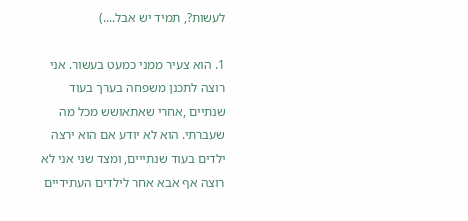לעשות?, תמיד יש אבל....)

1. הוא צעיר ממני כמעט בעשור. אני רוצה לתכנן משפחה בערך בעוד שנתיים ,אחרי שאתאושש מכל מה שעברתי. הוא לא יודע אם הוא ירצה ילדים בעוד שנתייים, ומצד שני אני לא רוצה אף אבא אחר לילדים העתידיים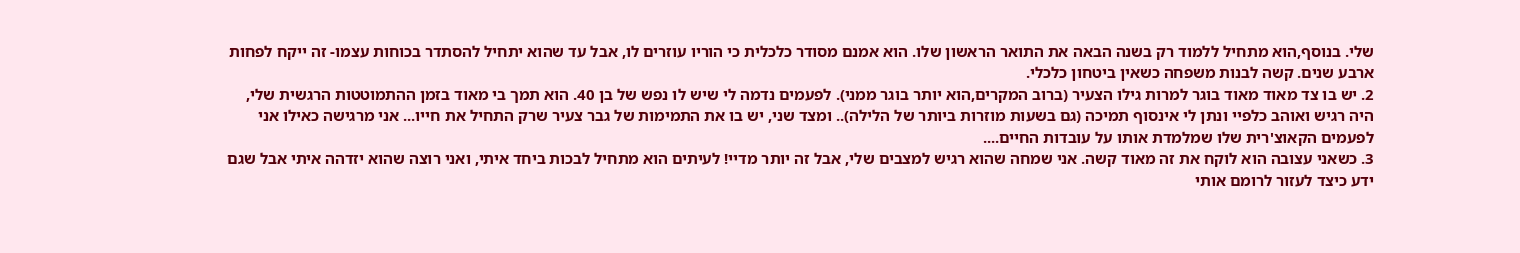שלי. בנוסף,הוא מתחיל ללמוד רק בשנה הבאה את התואר הראשון שלו. הוא אמנם מסודר כלכלית כי הוריו עוזרים לו, אבל עד שהוא יתחיל להסתדר בכוחות עצמו- זה ייקח לפחות ארבע שנים. קשה לבנות משפחה כשאין ביטחון כלכלי.
2. יש בו צד מאוד מאוד בוגר למרות גילו הצעיר (ברוב המקרים,הוא יותר בוגר ממני). לפעמים נדמה לי שיש לו נפש של בן 40. הוא תמך בי מאוד בזמן ההתמוטטות הרגשית שלי, היה רגיש ואוהב כלפיי ונתן לי אינסוף תמיכה (גם בשעות מוזרות ביותר של הלילה).. ומצד שני, יש בו את התמימות של גבר צעיר שרק התחיל את חייו... אני מרגישה כאילו אני לפעמים הקאוצ'רית שלו שמלמדת אותו על עובדות החיים....
3. כשאני עצובה הוא לוקח את זה מאוד קשה. אני שמחה שהוא רגיש למצבים שלי, אבל זה יותר מדיי! לעיתים הוא מתחיל לבכות ביחד איתי, ואני רוצה שהוא יזדהה איתי אבל שגם ידע כיצד לעזור לרומם אותי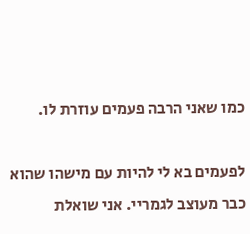כמו שאני הרבה פעמים עוזרת לו.

לפעמים בא לי להיות עם מישהו שהוא כבר מעוצב לגמריי. אני שואלת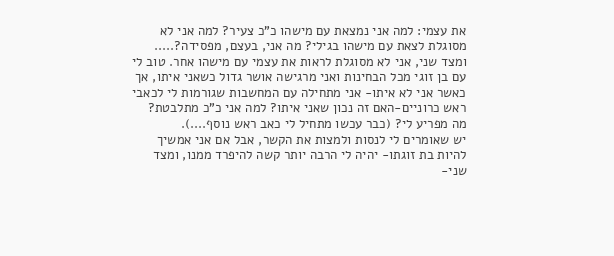את עצמי: למה אני נמצאת עם מישהו כ"כ צעיר? למה אני לא מסוגלת לצאת עם מישהו בגילי? מה אני, בעצם, מפסידה?..... ומצד שני, אני לא מסוגלת לראות את עצמי עם מישהו אחר. טוב לי עם בן זוגי מכל הבחינות ואני מרגישה אושר גדול כשאני איתו, אך כאשר אני לא איתו- אני מתחילה עם המחשבות שגורמות לי לכאבי ראש כרוניים-האם זה נכון שאני איתו? למה אני כ"כ מתלבטת? מה מפריע לי? (כבר עכשו מתחיל לי כאב ראש נוסף....).
יש שאומרים לי לנסות ולמצות את הקשר, אבל אם אני אמשיך להיות בת זוגתו- יהיה לי הרבה יותר קשה להיפרד ממנו, ומצד שני-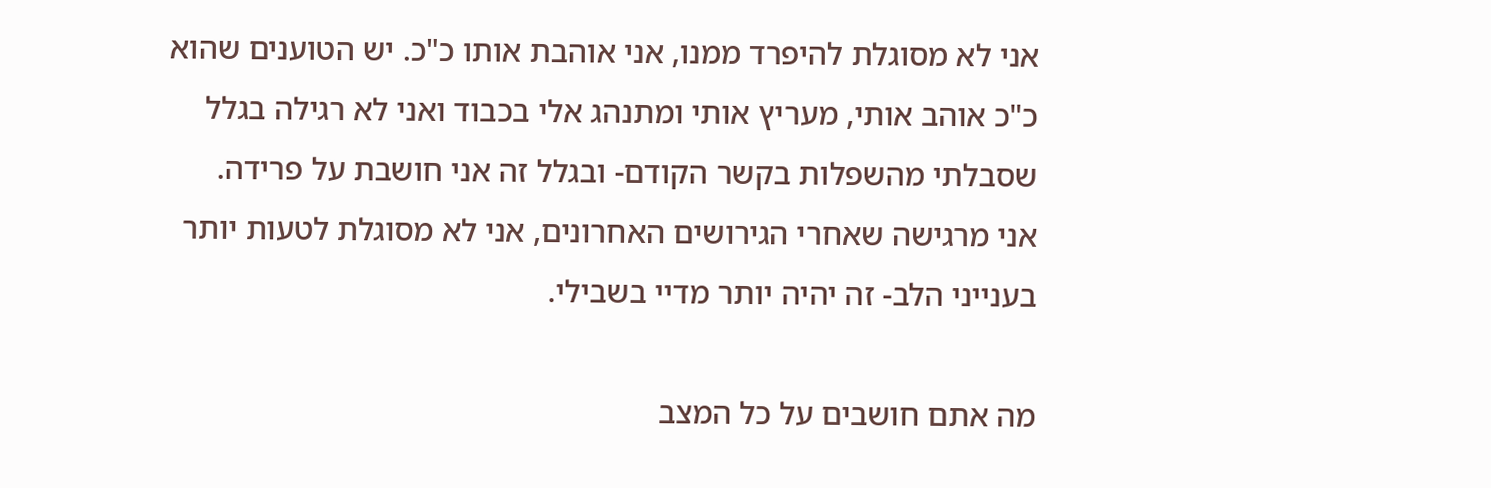אני לא מסוגלת להיפרד ממנו, אני אוהבת אותו כ"כ. יש הטוענים שהוא כ"כ אוהב אותי, מעריץ אותי ומתנהג אלי בכבוד ואני לא רגילה בגלל שסבלתי מהשפלות בקשר הקודם- ובגלל זה אני חושבת על פרידה.
אני מרגישה שאחרי הגירושים האחרונים, אני לא מסוגלת לטעות יותר בענייני הלב- זה יהיה יותר מדיי בשבילי.

מה אתם חושבים על כל המצב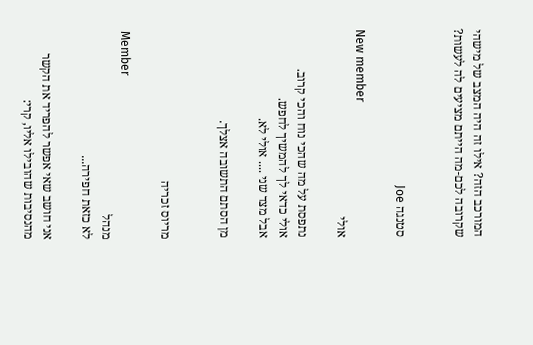המורכב הזה? אילו זה היה המצב של מישהי שקרובה לכם-מה הייתם מציעים לה לעשות?


סטנגה Joe

New member
אולי

נתפסת על מה שהכי נוח והכי קרוב.
אולי כדאי לך להמשיך לחפש.
אבל מצד שני .... אולי לא.

מן הסתם התשובה אצלך.


מריוס זכריה

Member
מנהל
לא כזאת חפירה...

אני חושב שאי אפשר להפריד את הקשר מהנסיבות שהובילו אליו, קרי: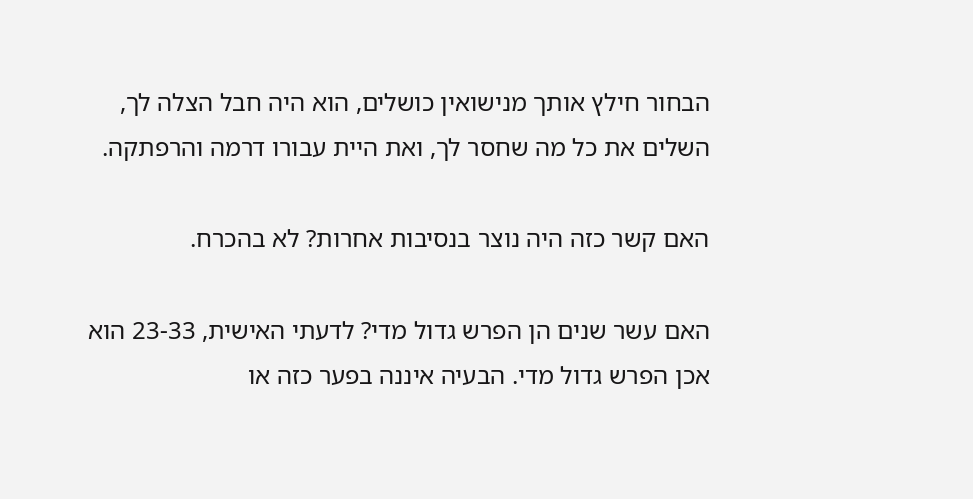הבחור חילץ אותך מנישואין כושלים, הוא היה חבל הצלה לך, השלים את כל מה שחסר לך, ואת היית עבורו דרמה והרפתקה.

האם קשר כזה היה נוצר בנסיבות אחרות? לא בהכרח.

האם עשר שנים הן הפרש גדול מדי? לדעתי האישית, 23-33 הוא אכן הפרש גדול מדי. הבעיה איננה בפער כזה או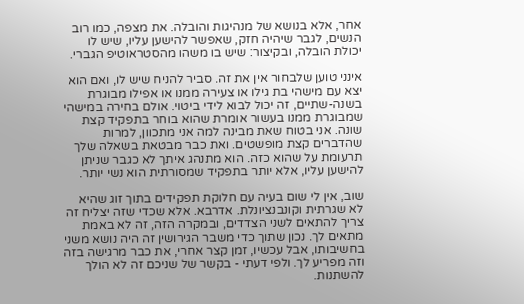אחר, אלא בנושא של מנהיגות והובלה. את מצפה, כמו רוב הנשים, לגבר שיהיה חזק, שאפשר להישען עליו, שיש לו יכולת הובלה, ובקיצור: שיש בו משהו מהסטראוטיפ הגברי.

אינני טוען שלבחור אין את זה. סביר להניח שיש לו, ואם הוא יצא עם מישהי בת גילו או צעירה ממנו או אפילו מבוגרת בשנה-שתיים, זה יכול לבוא לידי ביטוי. אולם בחירה במישהי שמבוגרת ממנו בעשור אומרת שהוא בוחר בתפקיד קצת שונה. אני בטוח שאת מבינה למה אני מתכוון, למרות שהדברים קצת מופשטים. ואת כבר מבטאת בשאלה שלך תרעומת על שהוא כזה. הוא מתנהג איתך לא כגבר שניתן להישען עליו, אלא יותר בתפקיד שמסורתית הוא נשי יותר.

שוב, אין לי שום בעיה עם חלוקת תפקידים בתוך זוג שהיא לא שגרתית וקונבנציונלת. אדרבא. אלא שכדי שזה יצליח זה צריך להתאים לשני הצדדים, ובמקרה הזה, זה לא באמת מתאים לך. נכון שתוך כדי משבר הגירושין זה היה נושא משני בחשיבותו, אבל עכשיו, זמן קצר אחרי, את כבר מרגישה בזה וזה מפריע לך. ולפי דעתי - בקשר של שניכם זה לא הולך להשתנות.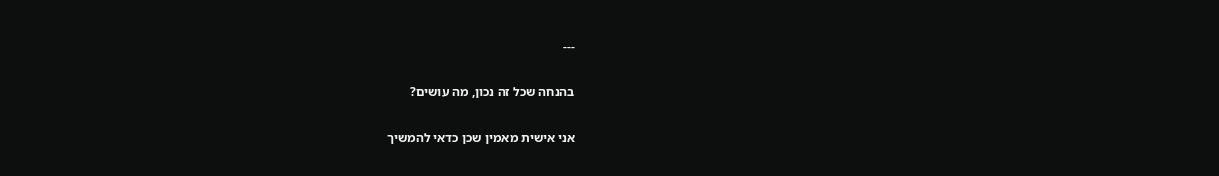---

בהנחה שכל זה נכון, מה עושים?

אני אישית מאמין שכן כדאי להמשיך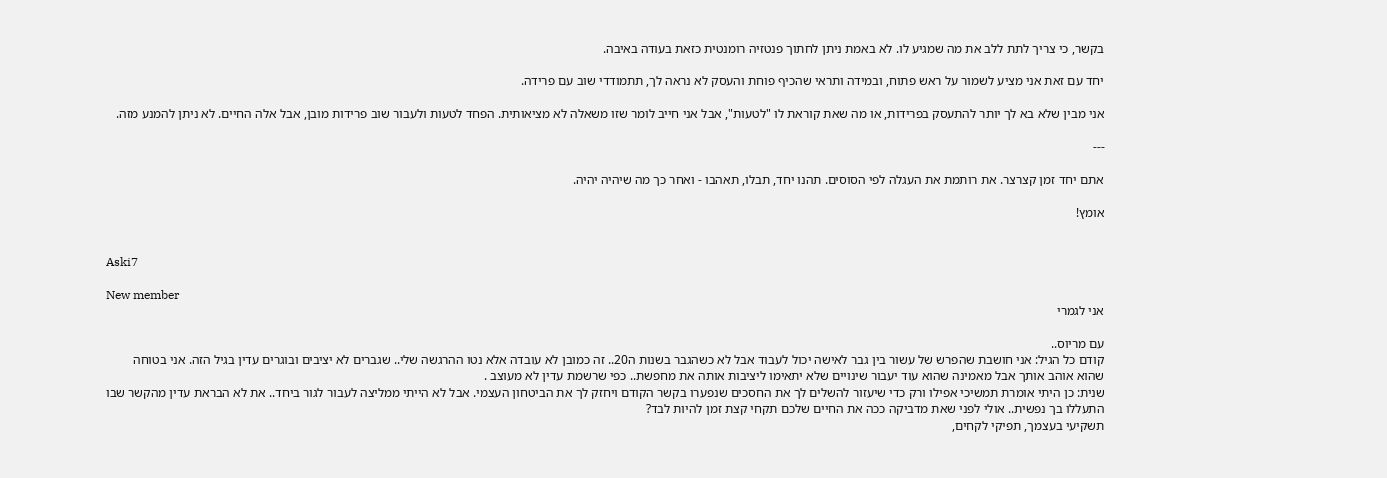בקשר, כי צריך לתת ללב את מה שמגיע לו. לא באמת ניתן לחתוך פנטזיה רומנטית כזאת בעודה באיבה.

יחד עם זאת אני מציע לשמור על ראש פתוח, ובמידה ותראי שהכיף פוחת והעסק לא נראה לך, תתמודדי שוב עם פרידה.

אני מבין שלא בא לך יותר להתעסק בפרידות, או מה שאת קוראת לו "לטעות", אבל אני חייב לומר שזו משאלה לא מציאותית. הפחד לטעות ולעבור שוב פרידות מובן, אבל אלה החיים. לא ניתן להמנע מזה.

---

אתם יחד זמן קצרצר. את רותמת את העגלה לפי הסוסים. תהנו יחד, תבלו, תאהבו - ואחר כך מה שיהיה יהיה.

אומץ!


Aski7

New member
אני לגמרי

עם מריוס..
קודם כל הגיל: אני חושבת שהפרש של עשור בין גבר לאישה יכול לעבוד אבל לא כשהגבר בשנות ה20.. זה כמובן לא עובדה אלא נטו ההרגשה שלי.. שגברים לא יציבים ובוגרים עדין בגיל הזה. אני בטוחה שהוא אוהב אותך אבל מאמינה שהוא עוד יעבור שינויים שלא יתאימו ליציבות אותה את מחפשת.. כפי שרשמת עדין לא מעוצב .
שנית: כן היתי אומרת תמשיכי אפילו ורק כדי שיעזור להשלים לך את החסכים שנפערו בקשר הקודם ויחזק לך את הביטחון העצמי. אבל לא הייתי ממליצה לעבור לגור ביחד.. את לא הבראת עדין מהקשר שבו התעללו בך נפשית.. אולי לפני שאת מדביקה ככה את החיים שלכם תקחי קצת זמן להיות לבד?
תשקיעי בעצמך, תפיקי לקחים,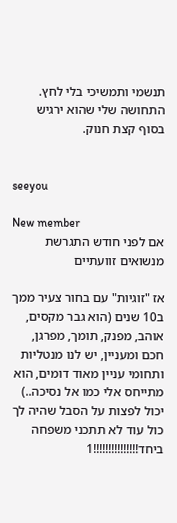תנשמי ותמשיכי בלי לחץ.
התחושה שלי שהוא ירגיש בסוף קצת חנוק.


seeyou

New member
אם לפני חודש התגרשת מנשואים זוועתיים

אז "זוגיות" עם בחור צעיר ממך ב10 שנים (הוא גבר מקסים, אוהב, מפנק, תומך, מפרגן, חכם ומעניין, יש לנו מנטליות ותחומי עניין מאוד דומים, הוא מתייחס אלי כמו אל נסיכה..) יכול לפצות על הסבל שהיה לך כול עוד לא תתכני משפחה ביחד!!!!!!!!!!!!!!!1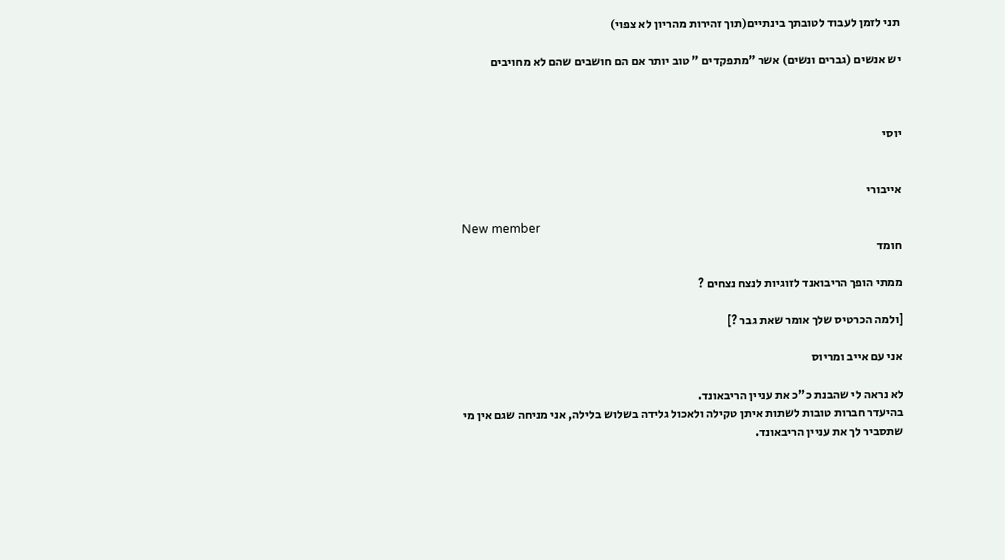תני לזמן לעבוד לטובתך בינתיים(תוך זהירות מהריון לא צפוי)

יש אנשים (גברים ונשים) אשר "מתפקדים " טוב יותר אם הם חושבים שהם לא מחויבים



יוסי


אייבורי

New member
חומד

ממתי הופך הריבואנד לזוגיות לנצח נצחים ?

[ולמה הכרטיס שלך אומר שאת גבר ?]

אני עם אייב ומריוס

לא נראה לי שהבנת כ"כ את עניין הריבאונד.
בהיעדר חברות טובות לשתות איתן טקילה ולאכול גלידה בשלוש בלילה, אני מניחה שגם אין מי שתסביר לך את עניין הריבאונד.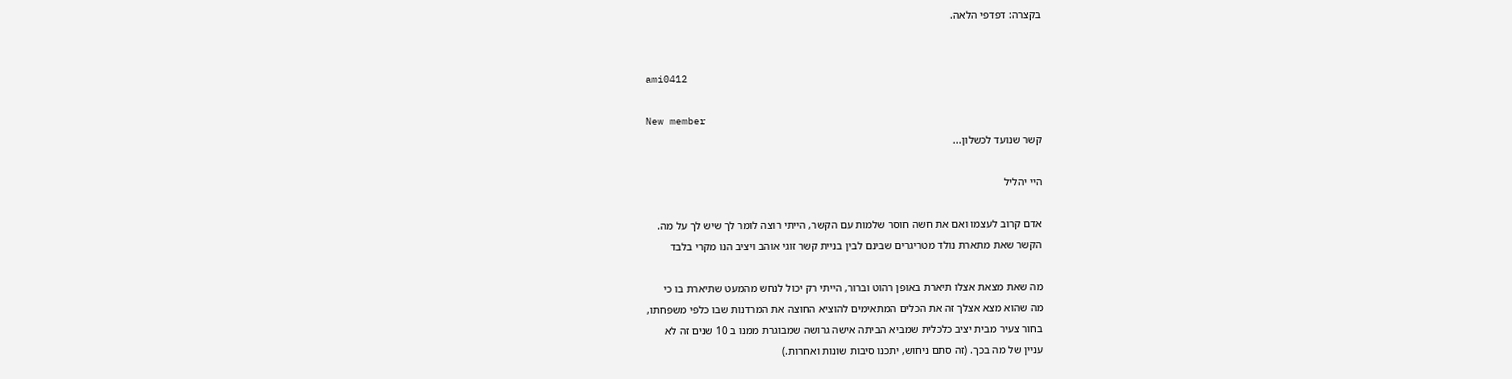בקצרה: דפדפי הלאה.


ami0412

New member
קשר שנועד לכשלון...

היי יהליל

אדם קרוב לעצמו ואם את חשה חוסר שלמות עם הקשר, הייתי רוצה לומר לך שיש לך על מה.
הקשר שאת מתארת נולד מטריגרים שבינם לבין בניית קשר זוגי אוהב ויציב הנו מקרי בלבד

מה שאת מצאת אצלו תיארת באופן רהוט וברור, הייתי רק יכול לנחש מהמעט שתיארת בו כי
מה שהוא מצא אצלך זה את הכלים המתאימים להוציא החוצה את המרדנות שבו כלפי משפחתו,
בחור צעיר מבית יציב כלכלית שמביא הביתה אישה גרושה שמבוגרת ממנו ב 10 שנים זה לא
עניין של מה בכך. (זה סתם ניחוש, יתכנו סיבות שונות ואחרות.)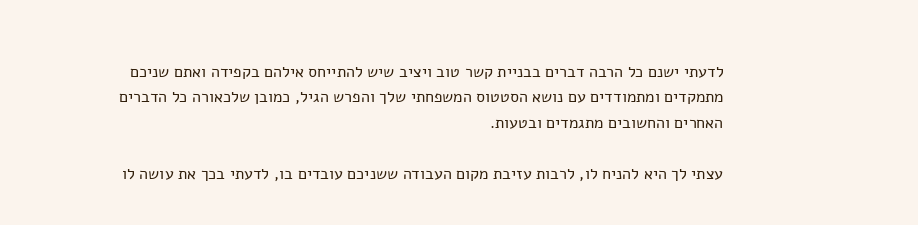לדעתי ישנם כל הרבה דברים בבניית קשר טוב ויציב שיש להתייחס אילהם בקפידה ואתם שניכם
מתמקדים ומתמודדים עם נושא הסטטוס המשפחתי שלך והפרש הגיל, כמובן שלכאורה כל הדברים
האחרים והחשובים מתגמדים ובטעות.

עצתי לך היא להניח לו, לרבות עזיבת מקום העבודה ששניכם עובדים בו, לדעתי בכך את עושה לו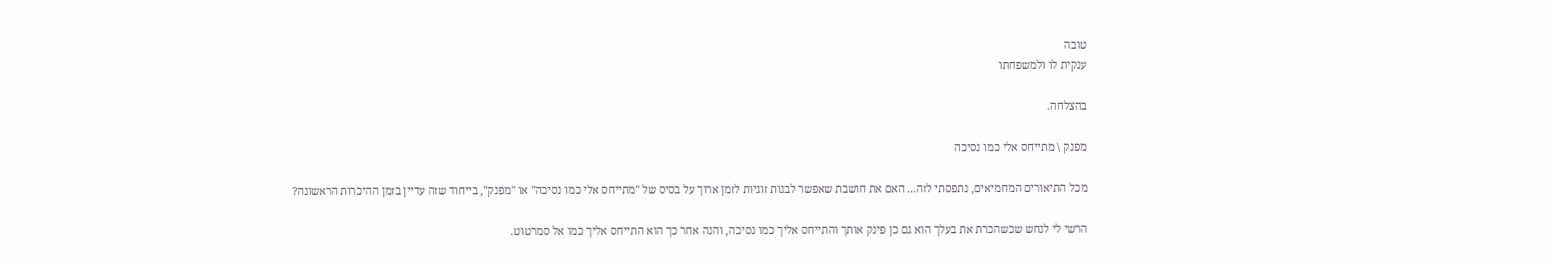טובה
ענקית לו ולמשפחתו

בהצלחה.

מפנק \ מתייחס אלי כמו נסיכה

מכל התיאורים המחמיאים, נתפסתי לזה... האם את חושבת שאפשר לבנות זוגיות לזמן ארוך על בסיס של "מתייחס אלי כמו נסיכה" או "מפנק", בייחוד שזה עדיין בזמן ההיכרות הראשונה?

הרשי לי לנחש שכשהכרת את בעלך הוא גם כן פינק אותך והתייחס אליך כמו נסיכה, והנה אחר כך הוא התייחס אליך כמו אל סמרטוט.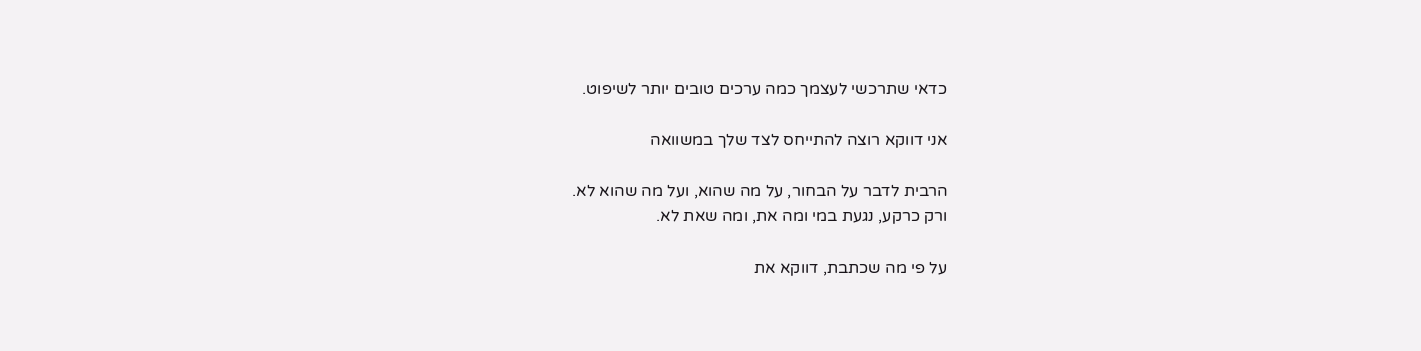כדאי שתרכשי לעצמך כמה ערכים טובים יותר לשיפוט.

אני דווקא רוצה להתייחס לצד שלך במשוואה

הרבית לדבר על הבחור, על מה שהוא, ועל מה שהוא לא.
ורק כרקע, נגעת במי ומה את, ומה שאת לא.

על פי מה שכתבת, דווקא את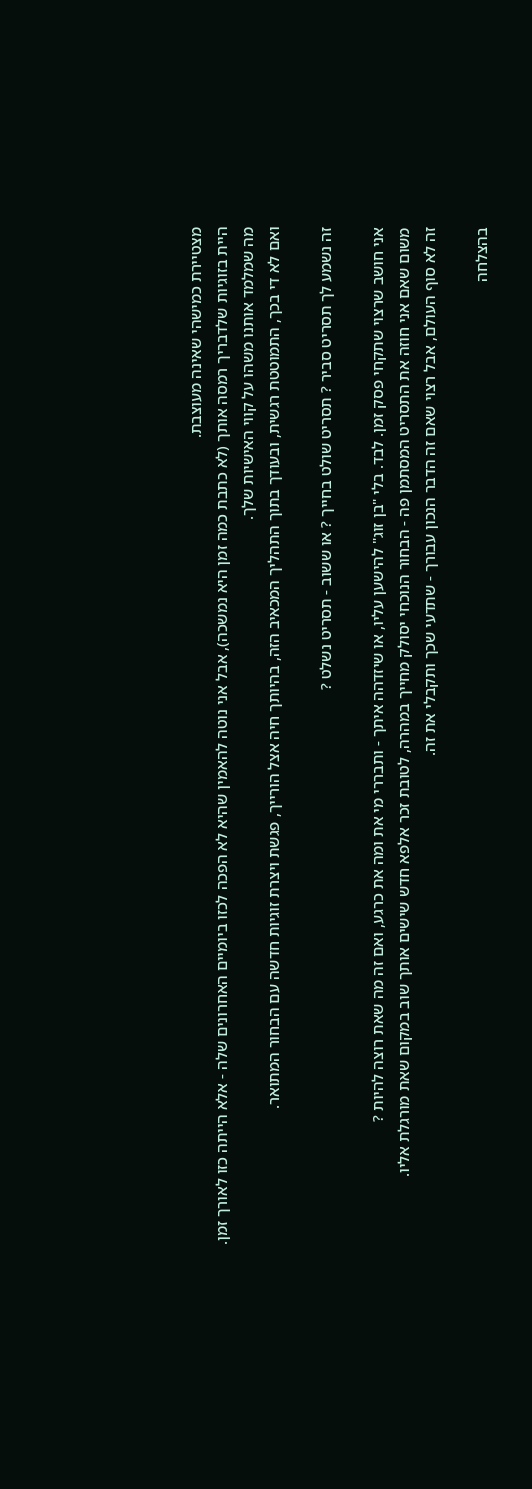מצטיירת כמישהי שאינה מעוצבת.
היית בזוגיות שלדבריך רמסה אותך (לא כתבת כמה זמן היא נמשכה), אבל אני נוטה להאמין שהיא לא הפכה לכזו ביומיים האחרונים שלה - אלא הייתה כזו לאורך זמן.
מה שמלמד אותנו משהו על קווי האישיות שלך.
ואם לא די בכך, התמוטטת רגשית, ובעודך בתוך התהליך המכאיב הזה, בהיותך חיה אצל הורייך, פגשת ויצרת זוגיות חדשה עם הבחור המתואר.

זה נשמע לך תסריט סביר ? תסריט שולט בחייך ? או ששוב - תסריט נשלט ?

אני חושב שרצוי שתקחי פסק זמן. לבד. בלי "בן זוג" להישען עליו, או שיזדהה איתך - ותבררי מי את ומה את כרגע, ואם זה מה שאת רוצה להיות ?
משום שאם אני חוזה את התסריט המסתמן פה - הבחור הנוכחי יסולק מחייך במהרה, לטובת זכר אלפא חדש שישים אותך שוב במקום שאת מורגלת אליו.
זה לא סוף העולם, אבל רצוי שאם זה הדבר הנכון עבורך - שתדעי שכך ותקבלי את זה.

בהצלחה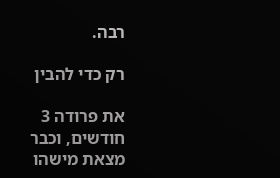רבה.

רק כדי להבין

את פרודה 3 חודשים, וכבר מצאת מישהו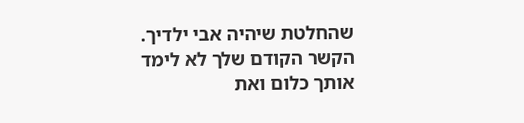שהחלטת שיהיה אבי ילדיך.
הקשר הקודם שלך לא לימד אותך כלום ואת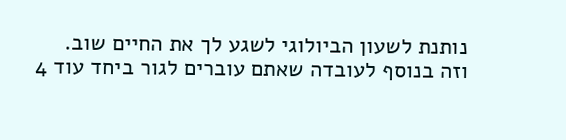נותנת לשעון הביולוגי לשגע לך את החיים שוב.
וזה בנוסף לעובדה שאתם עוברים לגור ביחד עוד 4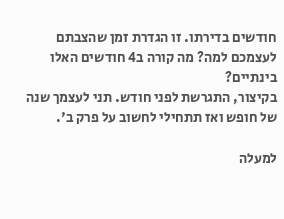חודשים בדירתו. זו הגדרת זמן שהצבתם לעצמכם למה? מה קורה ב4 חודשים האלו בינתיים?
בקיצור, התגרשת לפני חודש. תני לעצמך שנה של חופש ואז תתחילי לחשוב על פרק ב'.

למעלה